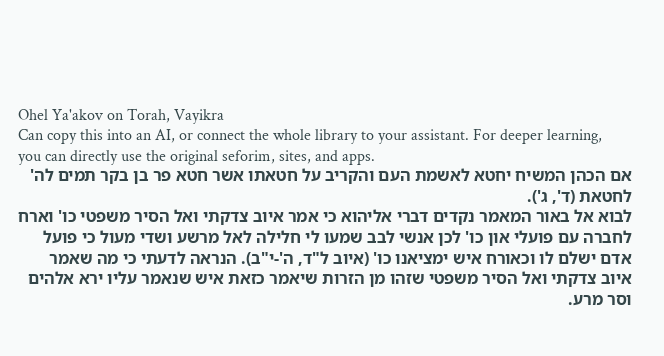Ohel Ya'akov on Torah, Vayikra
Can copy this into an AI, or connect the whole library to your assistant. For deeper learning, you can directly use the original seforim, sites, and apps.
אם הכהן המשיח יחטא לאשמת העם והקריב על חטאתו אשר חטא פר בן בקר תמים לה' לחטאת (ד', ג').
לבוא אל באור המאמר נקדים דברי אליהוא כי אמר איוב צדקתי ואל הסיר משפטי כו' וארח לחברה עם פועלי און כו' לכן אנשי לבב שמעו לי חלילה לאל מרשע ושדי מעול כי פועל אדם ישלם לו וכאורח איש ימציאנו כו' (איוב ל"ד, ה'-י"ב). הנראה לדעתי כי מה שאמר איוב צדקתי ואל הסיר משפטי שזהו מן הזרות שיאמר כזאת איש שנאמר עליו ירא אלהים וסר מרע.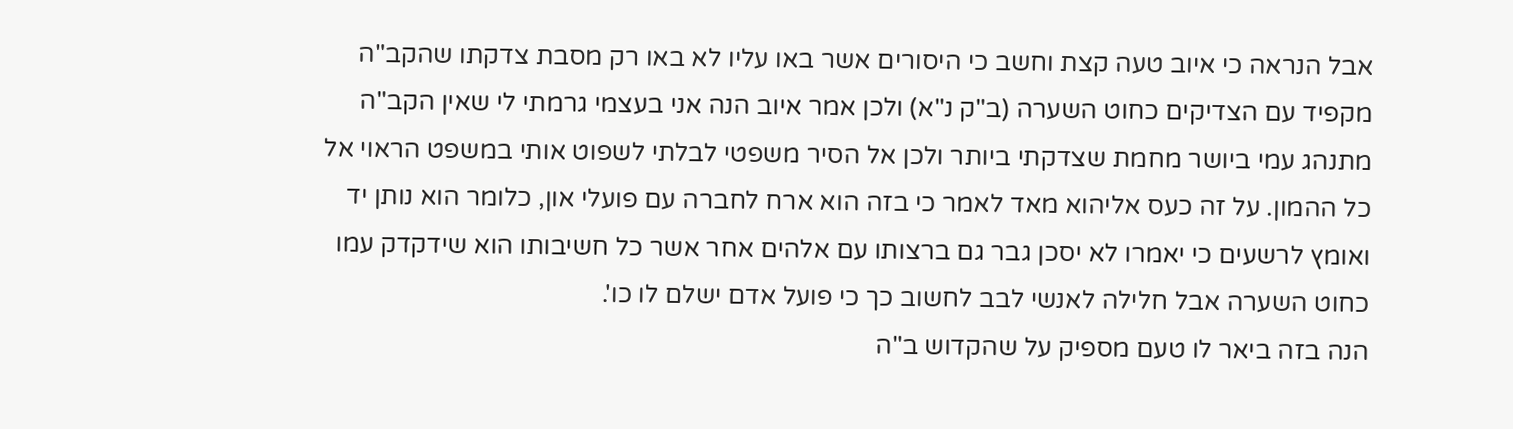אבל הנראה כי איוב טעה קצת וחשב כי היסורים אשר באו עליו לא באו רק מסבת צדקתו שהקב"ה מקפיד עם הצדיקים כחוט השערה (ב"ק נ"א) ולכן אמר איוב הנה אני בעצמי גרמתי לי שאין הקב"ה מתנהג עמי ביושר מחמת שצדקתי ביותר ולכן אל הסיר משפטי לבלתי לשפוט אותי במשפט הראוי אל כל ההמון. על זה כעס אליהוא מאד לאמר כי בזה הוא ארח לחברה עם פועלי און, כלומר הוא נותן יד ואומץ לרשעים כי יאמרו לא יסכן גבר גם ברצותו עם אלהים אחר אשר כל חשיבותו הוא שידקדק עמו כחוט השערה אבל חלילה לאנשי לבב לחשוב כך כי פועל אדם ישלם לו כו'.
הנה בזה ביאר לו טעם מספיק על שהקדוש ב"ה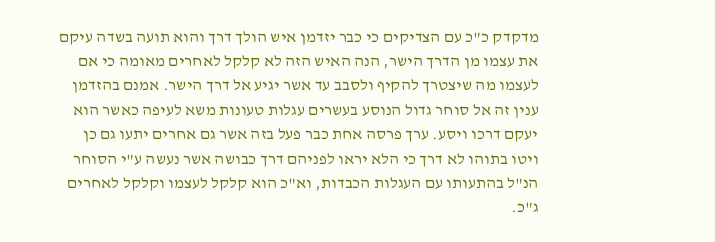מדקדק כ"כ עם הצדיקים כי כבר יזדמן איש הולך דרך והוא תועה בשדה עיקם את עצמו מן הדרך הישר, הנה האיש הזה לא קלקל לאחרים מאומה כי אם לעצמו מה שיצטרך להקיף ולסבב עד אשר יגיע אל דרך הישר. אמנם בהזדמן ענין זה אל סוחר גדול הנוסע בעשרים עגלות טעונות משא לעיפה כאשר הוא יעקם דרכו ויסע. ערך פרסה אחת כבר פעל בזה אשר גם אחרים יתעו גם כן ויטו בתוהו לא דרך כי הלא יראו לפניהם דרך כבושה אשר נעשה ע"י הסוחר הנ"ל בהתעותו עם העגלות הכבדות, וא"כ הוא קלקל לעצמו וקלקל לאחרים ג"כ.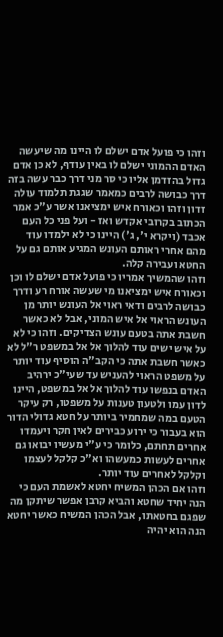וזהו כי פועל אדם ישלם לו היינו מה שיעשה האדם ההמוני ישלם לו באין עודף, לא כן אדם גדול בהזדמן אליו כי סר מני דרך כבר עשה בזה דרך כבושה לרבים כמאמר שגגת תלמוד עולה זדון וזהו וכאורח איש ימציאנו אשר ע"כ אמר הכתוב בקרובי אקדש ואז - ועל פני כל העם אכבד (ויקרא י', ג') היינו כי לא ילמדו עוד מהם אחרי ראותם העונש המגיע אותם גם על החטא ועבירה קלה.
וזהו שהמשיך אמריו כי פועל אדם ישלם לו וכן וכאורח איש ימציאנו מי שעשה אורח רע ודרך כבושה לרבים ודאי ראוי אל העונש יותר מן העונש הראוי אל איש המוני, אבל לא כאשר חשבת אתה בטעם עונש הצדיקים. וזהו כי לא על איש ישים עוד להלוך אל אל במשפט ר"ל לא כאשר חשבת אתה כי הקב"ה הוסיף עוד יותר על משפט הראוי להעניש עד שעי"כ ירהיב האדם בנפשו עוד להלוך אל אל במשפט, היינו לדון עמו ולטעון טענות על משפטו, רק עיקר הטעם במה שמחמיר ביותר על חטא גדולי הדור הוא בעבור כי ירוע כבירים לאין חקר ויעמדו אחרים תחתם, כלומר כי ע"י מעשיו יבואו גם אחרים לעשות כמעשהו וא"כ קלקל לעצמו וקלקל לאחרים עוד יותר.
וזהו אם הכהן המשיח יחטא לאשמת העם כי הנה יחיד שחטא והביא קרבן אפשר שיתקן מה שפגם בחטאתו, אבל הכהן המשיח כאשר יחטא הנה הוא יהיה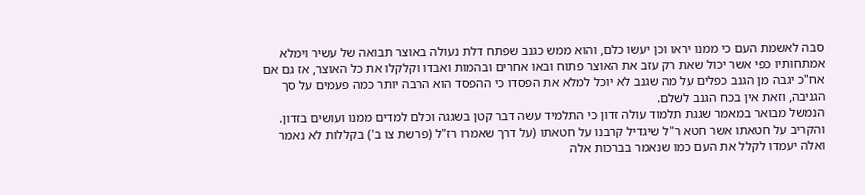סבה לאשמת העם כי ממנו יראו וכן יעשו כלם, והוא ממש כגנב שפתח דלת נעולה באוצר תבואה של עשיר וימלא אמתחותיו כפי אשר יכול שאת רק עזב את האוצר פתוח ובאו אחרים ובהמות ואבדו וקלקלו את כל האוצר, אז גם אם אח"כ יגבה מן הגנב כפלים על מה שגנב לא יוכל למלא את הפסדו כי ההפסד הוא הרבה יותר כמה פעמים על סך הגניבה, וזאת אין בכח הגנב לשלם.
הנמשל מבואר במאמר שגגת תלמוד עולה זדון כי התלמיד עשה דבר קטן בשגגה וכלם למדים ממנו ועושים בזדון. והקריב על חטאתו אשר חטא ר"ל שיגדיל קרבנו על חטאתו (על דרך שאמרו רז"ל (פרשת צו ב') בקללות לא נאמר ואלה יעמדו לקלל את העם כמו שנאמר בברכות אלה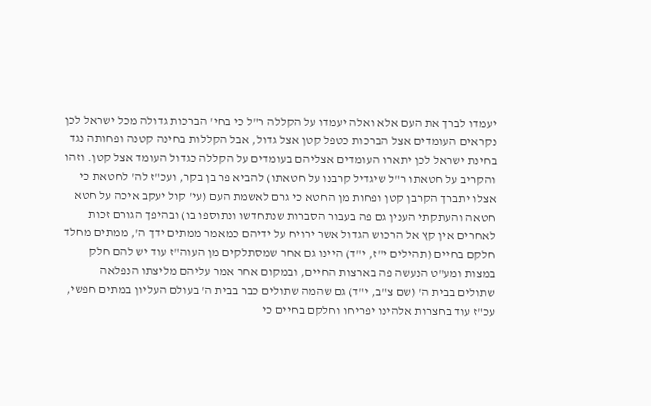יעמדו לברך את העם אלא ואלה יעמדו על הקללה ר"ל כי בחי' הברכות גדולה מכל ישראל לכן נקראים העומדים אצל הברכות כטפל קטן אצל גדול, אבל הקללות בחינה קטנה ופחותה נגד בחינת ישראל לכן יתארו העומדים אצליהם בעומדים על הקללה כגדול העומד אצל קטן. וזהו והקריב על חטאתו ר"ל שיגדיל קרבנו על חטאתו) להביא פר בן בקר, ועכ"ז לה' לחטאת כי אצלו יתברך הקרבן קטן ופחות מן החטא כי גרם לאשמת העם (עי' קול יעקב איכה על חטא חטאה והעתקתי הענין גם פה בעבור הסברות שנתחדשו ונתוספו בו) ובהיפך הגורם זכות לאחרים אין קץ אל הרכוש הגדול אשר ירויח על ידיהם כמאמר ממתים ידך ה', ממתים מחלד חלקם בחיים (תהילים י"ז, י"ד) היינו גם אחר שמסתלקים מן העוה"ז עוד יש להם חלק במצות ומע"ט הנעשה פה בארצות החיים, ובמקום אחר אמר עליהם מליצתו הנפלאה שתולים בבית ה' (שם צ"ב, י"ד) גם שהמה שתולים כבר בבית ה' בעולם העליון במתים חפשי, עכ"ז עוד בחצרות אלהינו יפריחו וחלקם בחיים כי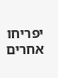יפריחו אחרים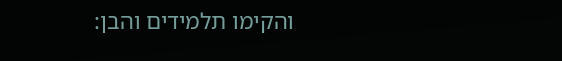והקימו תלמידים והבן: